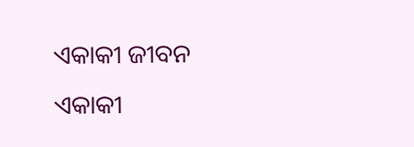ଏକାକୀ ଜୀବନ
ଏକାକୀ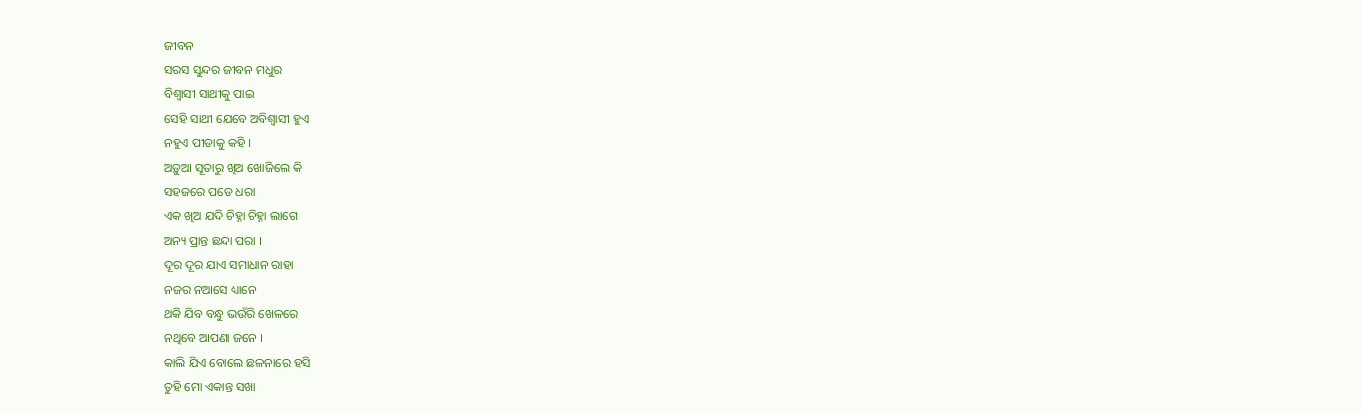ଜୀବନ
ସରସ ସୁନ୍ଦର ଜୀବନ ମଧୁର
ବିଶ୍ବାସୀ ସାଥୀକୁ ପାଇ
ସେହି ସାଥୀ ଯେବେ ଅବିଶ୍ଵାସୀ ହୁଏ
ନହୁଏ ପୀଡାକୁ କହି ।
ଅଡ଼ୁଆ ସୂତାରୁ ଖିଅ ଖୋଜିଲେ କି
ସହଜରେ ପଡେ ଧରା
ଏକ ଖିଅ ଯଦି ଚିହ୍ନା ଚିହ୍ନା ଲାଗେ
ଅନ୍ୟ ପ୍ରାନ୍ତ ଛନ୍ଦା ପରା ।
ଦୂର ଦୂର ଯାଏ ସମାଧାନ ରାହା
ନଜର ନଆସେ ଧ୍ୟାନେ
ଥକି ଯିବ ବନ୍ଧୁ ଭଉଁରି ଖେଳରେ
ନଥିବେ ଆପଣା ଜନେ ।
କାଲି ଯିଏ ବୋଲେ ଛଳନାରେ ହସି
ତୁହି ମୋ ଏକାନ୍ତ ସଖା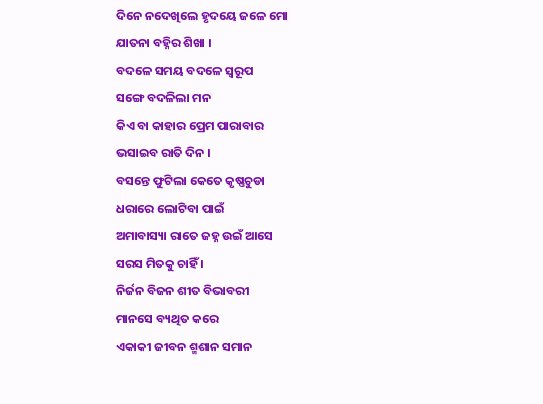ଦିନେ ନଦେଖିଲେ ହୃଦୟେ ଜଳେ ମୋ
ଯାତନା ବହ୍ନିର ଶିଖା ।
ବଦଳେ ସମୟ ବଦଳେ ସ୍ବରୂପ
ସଙ୍ଗେ ବଦଳିଲା ମନ
କିଏ ବା କାହାର ପ୍ରେମ ପାରାବାର
ଭସାଇବ ରାତି ଦିନ ।
ବସନ୍ତେ ଫୁଟିଲା କେତେ କୃଷ୍ଣଚୁଡା
ଧରାରେ ଲୋଟିବା ପାଇଁ
ଅମାବାସ୍ୟା ରାତେ ଜହ୍ନ ଉଇଁ ଆସେ
ସରସ ମିତକୁ ଚାହିଁ ।
ନିର୍ଜନ ବିଜନ ଶୀତ ବିଭାବରୀ
ମାନସେ ବ୍ୟଥିତ କରେ
ଏକାକୀ ଜୀବନ ଶ୍ମଶାନ ସମାନ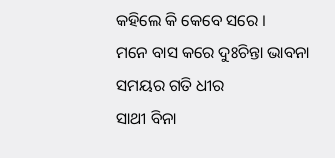କହିଲେ କି କେବେ ସରେ ।
ମନେ ବାସ କରେ ଦୁଃଚିନ୍ତା ଭାବନା
ସମୟର ଗତି ଧୀର
ସାଥୀ ବିନା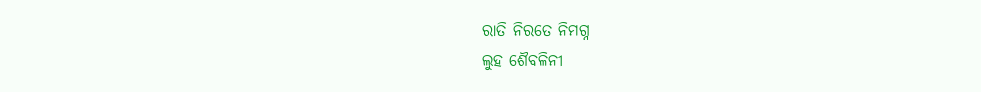ରାତି ନିରତେ ନିମଗ୍ନ
ଲୁହ ଶୈବଳିନୀ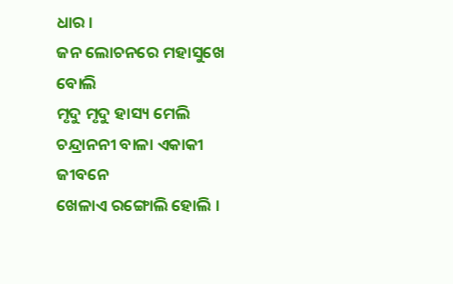ଧାର ।
ଜନ ଲୋଚନରେ ମହାସୁଖେ ବୋଲି
ମୃଦୁ ମୃଦୁ ହାସ୍ୟ ମେଲି
ଚନ୍ଦ୍ରାନନୀ ବାଳା ଏକାକୀ ଜୀବନେ
ଖେଳାଏ ରଙ୍ଗୋଲି ହୋଲି ।